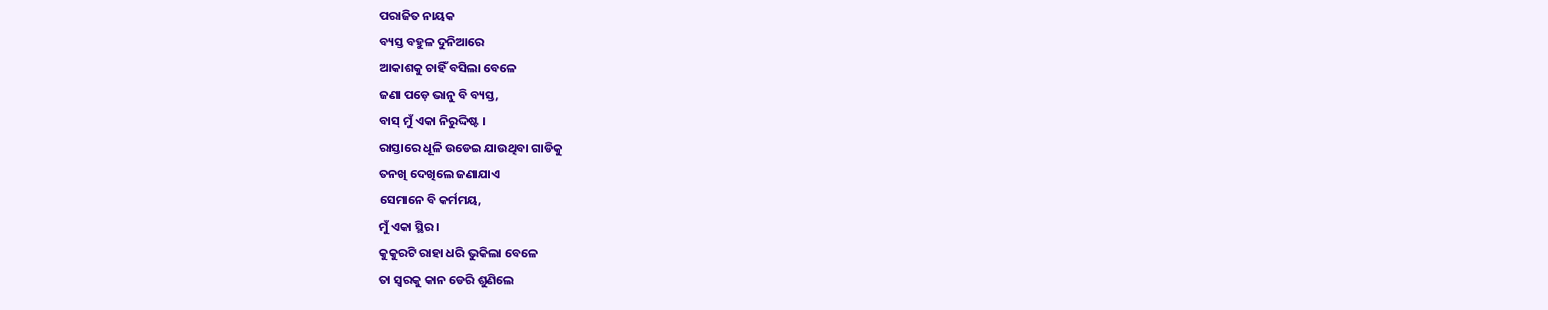ପରାଜିତ ନାୟକ
ବ୍ୟସ୍ତ ବହୁଳ ଦୁନିଆରେ
ଆକାଶକୁ ଚାହିଁ ବସିଲା ବେଳେ
ଜଣା ପଡ଼େ ଭାନୁ ବି ବ୍ୟସ୍ତ,
ବାସ୍ ମୁଁ ଏକା ନିରୁଦ୍ଦିଷ୍ଟ ।
ରାସ୍ତାରେ ଧୂଳି ଉଡେଇ ଯାଉଥିବା ଗାଡିକୁ
ତନଖି ଦେଖିଲେ ଜଣାଯାଏ
ସେମାନେ ବି କର୍ମମୟ,
ମୁଁ ଏକା ସ୍ଥିର।
କୁକୁରଟି ରାହା ଧରି ଭୁକିଲା ବେଳେ
ତା ସ୍ଵରକୁ କାନ ଡେରି ଶୁଣିଲେ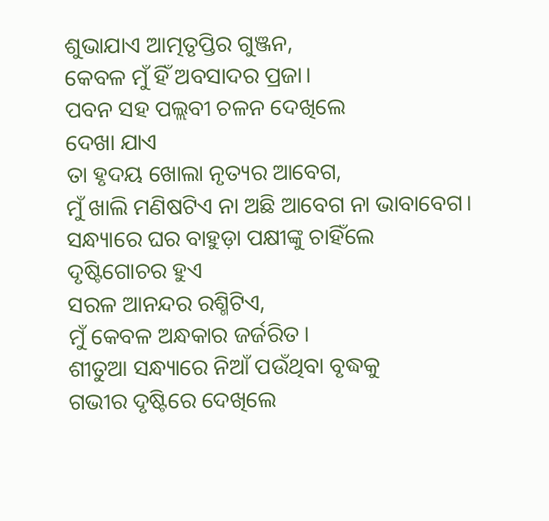ଶୁଭାଯାଏ ଆତ୍ମତୃପ୍ତିର ଗୁଞ୍ଜନ,
କେବଳ ମୁଁ ହିଁ ଅବସାଦର ପ୍ରଜା।
ପବନ ସହ ପଲ୍ଲବୀ ଚଳନ ଦେଖିଲେ
ଦେଖା ଯାଏ
ତା ହୃଦୟ ଖୋଲା ନୃତ୍ୟର ଆବେଗ,
ମୁଁ ଖାଲି ମଣିଷଟିଏ ନା ଅଛି ଆବେଗ ନା ଭାବାବେଗ।
ସନ୍ଧ୍ୟାରେ ଘର ବାହୁଡ଼ା ପକ୍ଷୀଙ୍କୁ ଚାହିଁଲେ
ଦୃଷ୍ଟିଗୋଚର ହୁଏ
ସରଳ ଆନନ୍ଦର ରଶ୍ମିଟିଏ,
ମୁଁ କେବଳ ଅନ୍ଧକାର ଜର୍ଜରିତ।
ଶୀତୁଆ ସନ୍ଧ୍ୟାରେ ନିଆଁ ପଉଁଥିବା ବୃଦ୍ଧକୁ
ଗଭୀର ଦୃଷ୍ଟିରେ ଦେଖିଲେ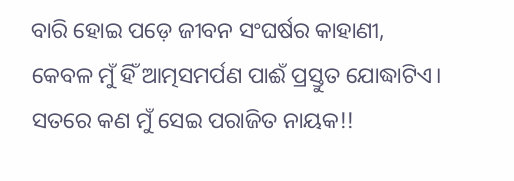ବାରି ହୋଇ ପଡ଼େ ଜୀବନ ସଂଘର୍ଷର କାହାଣୀ,
କେବଳ ମୁଁ ହିଁ ଆତ୍ମସମର୍ପଣ ପାଈଁ ପ୍ରସ୍ତୁତ ଯୋଦ୍ଧାଟିଏ।
ସତରେ କଣ ମୁଁ ସେଇ ପରାଜିତ ନାୟକ!!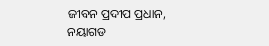ଜୀବନ ପ୍ରଦୀପ ପ୍ରଧାନ,
ନୟାଗଡ